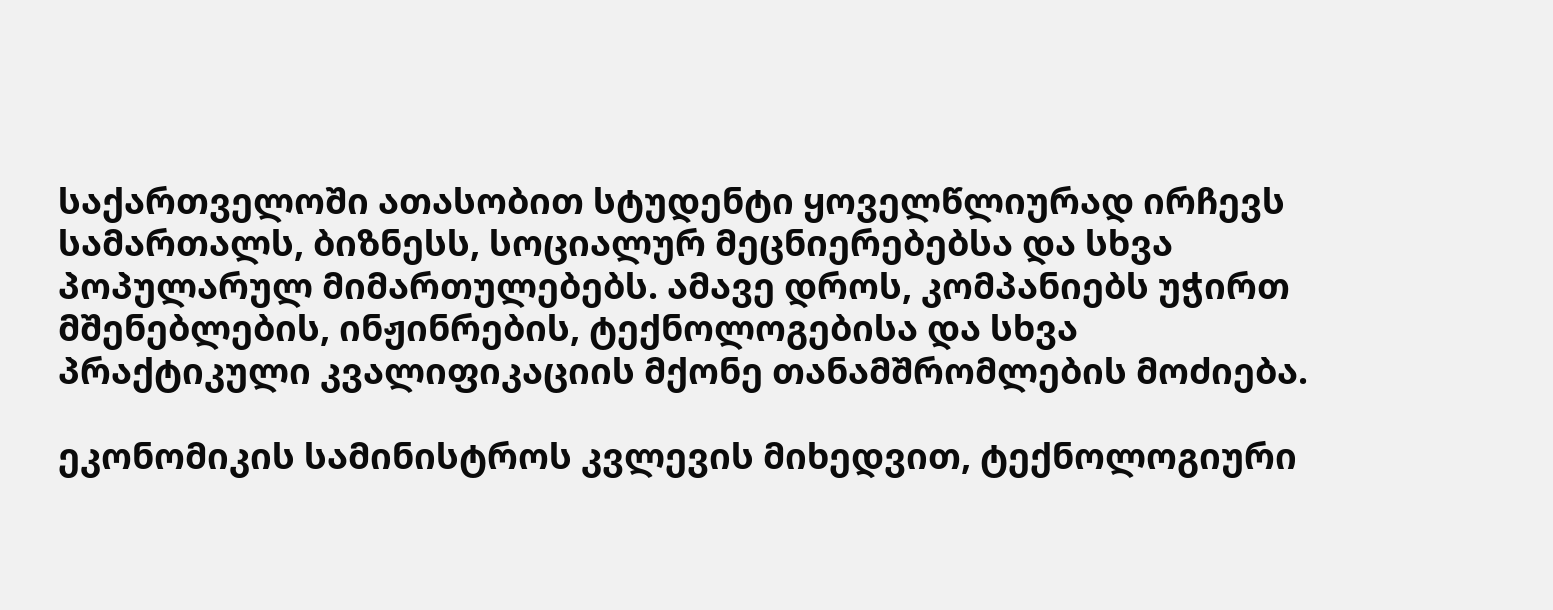საქართველოში ათასობით სტუდენტი ყოველწლიურად ირჩევს სამართალს, ბიზნესს, სოციალურ მეცნიერებებსა და სხვა პოპულარულ მიმართულებებს. ამავე დროს, კომპანიებს უჭირთ მშენებლების, ინჟინრების, ტექნოლოგებისა და სხვა პრაქტიკული კვალიფიკაციის მქონე თანამშრომლების მოძიება.

ეკონომიკის სამინისტროს კვლევის მიხედვით, ტექნოლოგიური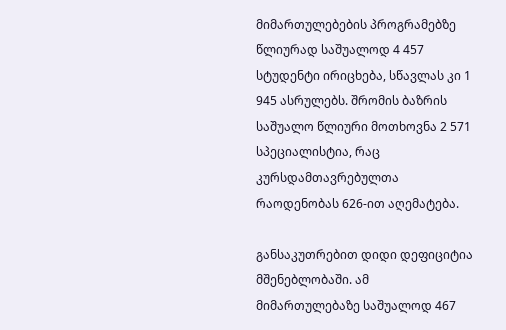მიმართულებების პროგრამებზე წლიურად საშუალოდ 4 457 სტუდენტი ირიცხება, სწავლას კი 1 945 ასრულებს. შრომის ბაზრის საშუალო წლიური მოთხოვნა 2 571 სპეციალისტია, რაც კურსდამთავრებულთა რაოდენობას 626-ით აღემატება.

განსაკუთრებით დიდი დეფიციტია მშენებლობაში. ამ მიმართულებაზე საშუალოდ 467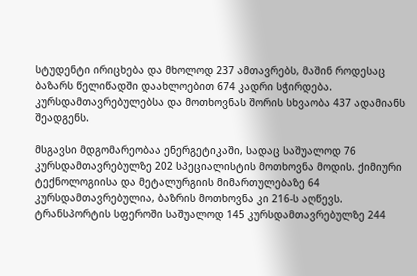სტუდენტი ირიცხება და მხოლოდ 237 ამთავრებს, მაშინ როდესაც ბაზარს წელიწადში დაახლოებით 674 კადრი სჭირდება. კურსდამთავრებულებსა და მოთხოვნას შორის სხვაობა 437 ადამიანს შეადგენს.

მსგავსი მდგომარეობაა ენერგეტიკაში, სადაც საშუალოდ 76 კურსდამთავრებულზე 202 სპეციალისტის მოთხოვნა მოდის. ქიმიური ტექნოლოგიისა და მეტალურგიის მიმართულებაზე 64 კურსდამთავრებულია, ბაზრის მოთხოვნა კი 216-ს აღწევს. ტრანსპორტის სფეროში საშუალოდ 145 კურსდამთავრებულზე 244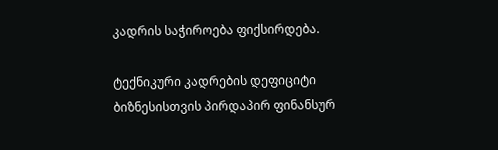კადრის საჭიროება ფიქსირდება.

ტექნიკური კადრების დეფიციტი ბიზნესისთვის პირდაპირ ფინანსურ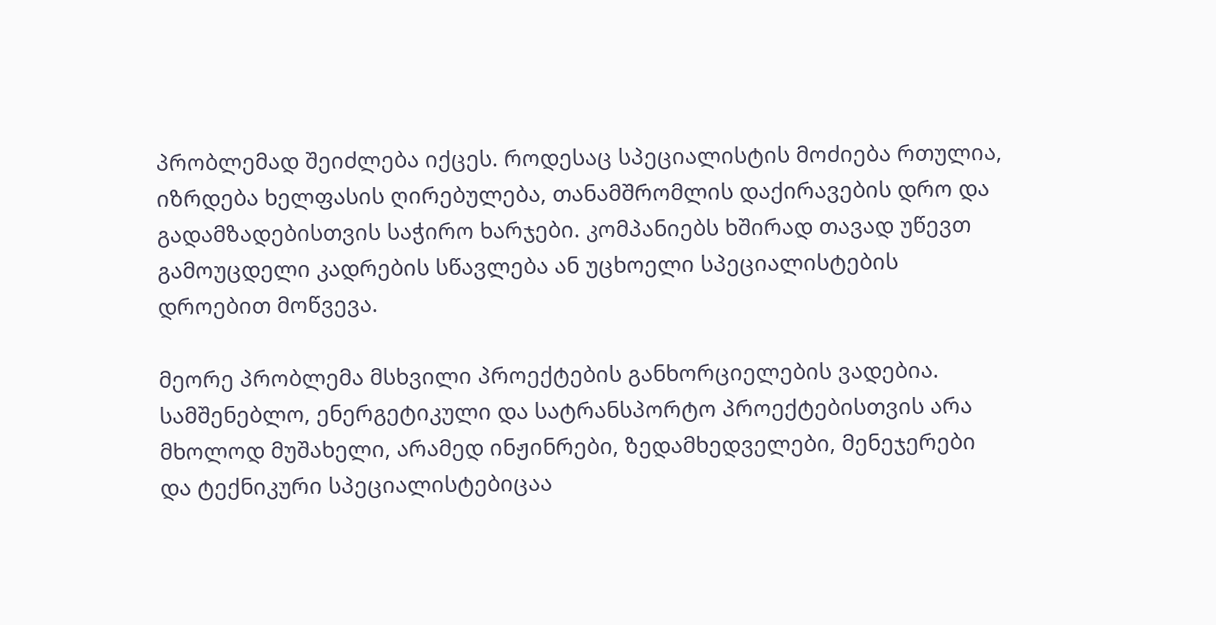პრობლემად შეიძლება იქცეს. როდესაც სპეციალისტის მოძიება რთულია, იზრდება ხელფასის ღირებულება, თანამშრომლის დაქირავების დრო და გადამზადებისთვის საჭირო ხარჯები. კომპანიებს ხშირად თავად უწევთ გამოუცდელი კადრების სწავლება ან უცხოელი სპეციალისტების დროებით მოწვევა.

მეორე პრობლემა მსხვილი პროექტების განხორციელების ვადებია. სამშენებლო, ენერგეტიკული და სატრანსპორტო პროექტებისთვის არა მხოლოდ მუშახელი, არამედ ინჟინრები, ზედამხედველები, მენეჯერები და ტექნიკური სპეციალისტებიცაა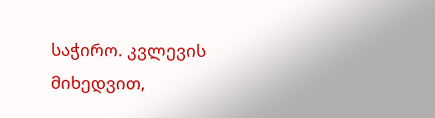საჭირო. კვლევის მიხედვით,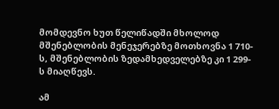მომდევნო ხუთ წელიწადში მხოლოდ მშენებლობის მენეჯერებზე მოთხოვნა 1 710-ს, მშენებლობის ზედამხედველებზე კი 1 299-ს მიაღწევს.

ამ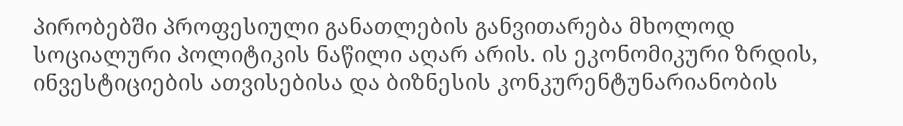პირობებში პროფესიული განათლების განვითარება მხოლოდ სოციალური პოლიტიკის ნაწილი აღარ არის. ის ეკონომიკური ზრდის, ინვესტიციების ათვისებისა და ბიზნესის კონკურენტუნარიანობის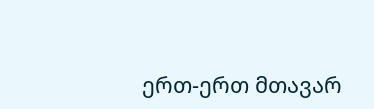ერთ-ერთ მთავარ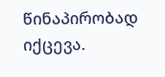წინაპირობად იქცევა.